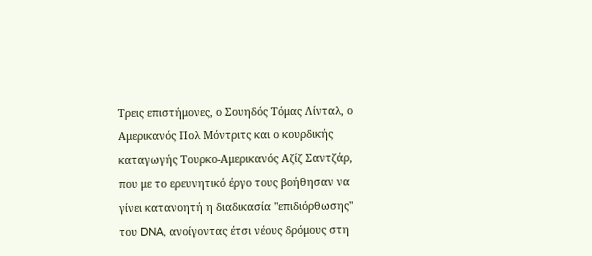Τρεις επιστήμονες, ο Σουηδός Τόμας Λίνταλ, ο Αμερικανός Πολ Μόντριτς και ο κουρδικής καταγωγής Τουρκο-Αμερικανός Αζίζ Σαντζάρ, που με το ερευνητικό έργο τους βοήθησαν να γίνει κατανοητή η διαδικασία "επιδιόρθωσης" του DNA, ανοίγοντας έτσι νέους δρόμους στη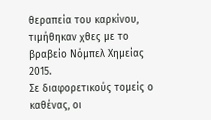θεραπεία του καρκίνου, τιμήθηκαν χθες με το βραβείο Νόμπελ Χημείας 2015.
Σε διαφορετικούς τομείς ο καθένας, οι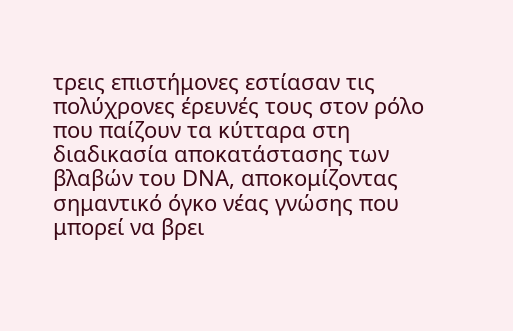τρεις επιστήμονες εστίασαν τις πολύχρονες έρευνές τους στον ρόλο που παίζουν τα κύτταρα στη διαδικασία αποκατάστασης των βλαβών του DNA, αποκομίζοντας σημαντικό όγκο νέας γνώσης που μπορεί να βρει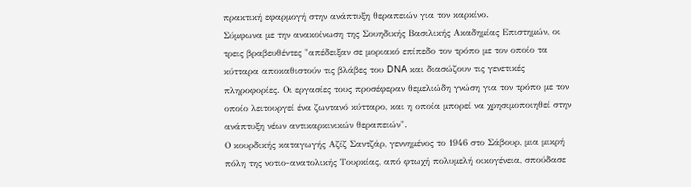πρακτική εφαρμογή στην ανάπτυξη θεραπειών για τον καρκίνο.
Σύμφωνα με την ανακοίνωση της Σουηδικής Βασιλικής Ακαδημίας Επιστημών, οι τρεις βραβευθέντες "απέδειξαν σε μοριακό επίπεδο τον τρόπο με τον οποίο τα κύτταρα αποκαθιστούν τις βλάβες του DNA και διασώζουν τις γενετικές πληροφορίες. Οι εργασίες τους προσέφεραν θεμελιώδη γνώση για τον τρόπο με τον οποίο λειτουργεί ένα ζωντανό κύτταρο, και η οποία μπορεί να χρησιμοποιηθεί στην ανάπτυξη νέων αντικαρκινικών θεραπειών".
Ο κουρδικής καταγωγής Αζίζ Σαντζάρ, γεννημένος το 1946 στο Σάβουρ, μια μικρή πόλη της νοτιο-ανατολικής Τουρκίας, από φτωχή πολυμελή οικογένεια, σπούδασε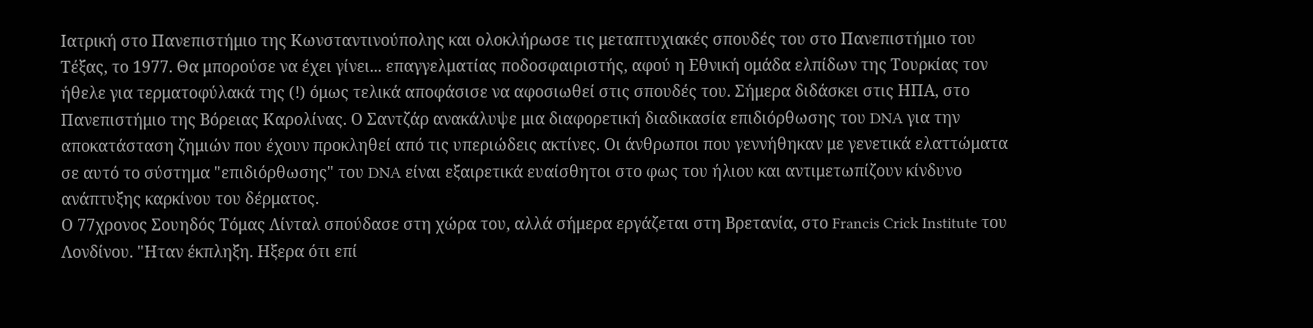Ιατρική στο Πανεπιστήμιο της Κωνσταντινούπολης και ολοκλήρωσε τις μεταπτυχιακές σπουδές του στο Πανεπιστήμιο του Τέξας, το 1977. Θα μπορούσε να έχει γίνει... επαγγελματίας ποδοσφαιριστής, αφού η Εθνική ομάδα ελπίδων της Τουρκίας τον ήθελε για τερματοφύλακά της (!) όμως τελικά αποφάσισε να αφοσιωθεί στις σπουδές του. Σήμερα διδάσκει στις ΗΠΑ, στο Πανεπιστήμιο της Βόρειας Καρολίνας. Ο Σαντζάρ ανακάλυψε μια διαφορετική διαδικασία επιδιόρθωσης του DNA για την αποκατάσταση ζημιών που έχουν προκληθεί από τις υπεριώδεις ακτίνες. Οι άνθρωποι που γεννήθηκαν με γενετικά ελαττώματα σε αυτό το σύστημα "επιδιόρθωσης" του DNA είναι εξαιρετικά ευαίσθητoι στο φως του ήλιου και αντιμετωπίζουν κίνδυνο ανάπτυξης καρκίνου του δέρματος.
Ο 77χρονος Σουηδός Τόμας Λίνταλ σπούδασε στη χώρα του, αλλά σήμερα εργάζεται στη Βρετανία, στο Francis Crick Institute του Λονδίνου. "Ηταν έκπληξη. Ηξερα ότι επί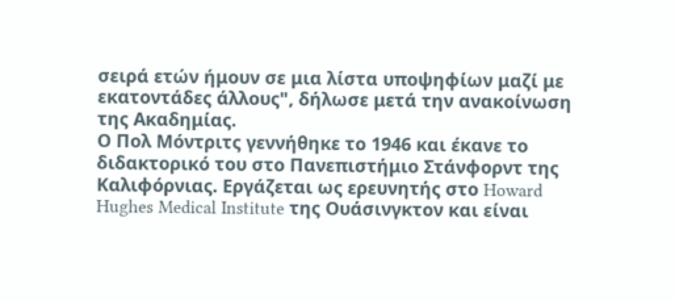σειρά ετών ήμουν σε μια λίστα υποψηφίων μαζί με εκατοντάδες άλλους", δήλωσε μετά την ανακοίνωση της Ακαδημίας.
Ο Πολ Μόντριτς γεννήθηκε το 1946 και έκανε το διδακτορικό του στο Πανεπιστήμιο Στάνφορντ της Καλιφόρνιας. Εργάζεται ως ερευνητής στο Howard Hughes Medical Institute της Ουάσινγκτον και είναι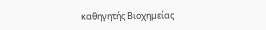καθηγητής Βιοχημείας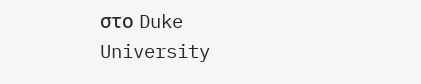στο Duke University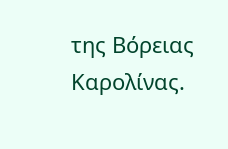της Βόρειας Καρολίνας.